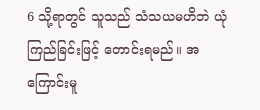6 သို့ရာတွင် သူသည် သံသယမဟိဘဲ ယုံကြည်ခြင်းဖြင့် တောင်းရမည်။ အကြောင်းမူ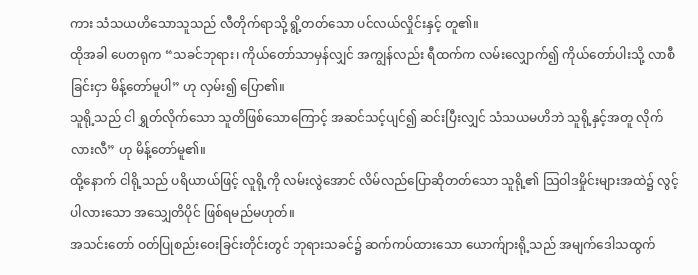ကား သံသယဟိသောသူသည် လီတိုက်ရာသို့ ရွိ့တတ်သော ပင်လယ်လှိုင်းနှင့် တူ၏။
ထိုအခါ ပေတရုက “သခင်ဘုရား၊ ကိုယ်တော်သာမှန်လျှင် အကျွန်လည်း ရီထက်က လမ်းလျှောက်၍ ကိုယ်တော်ပါးသို့ လာစီခြင်းငှာ မိန့်တော်မူပါ” ဟု လှမ်း၍ ပြော၏။
သူရို့သည် ငါ ရွှတ်လိုက်သော သူတိဖြစ်သောကြောင့် အဆင်သင့်ပျင်၍ ဆင်းပြီးလျှင် သံသယမဟိဘဲ သူရို့နှင့်အတူ လိုက်လားလီ” ဟု မိန့်တော်မူ၏။
ထို့နောက် ငါရို့သည် ပရိယာယ်ဖြင့် လူရို့ကို လမ်းလွဲအောင် လိမ်လည်ပြောဆိုတတ်သော သူရို့၏ သြဝါဒမှိုင်းများအထဲ၌ လွင့်ပါလားသော အသျှေတိပိုင် ဖြစ်ရမည်မဟုတ်။
အသင်းတော် ဝတ်ပြုစည်းဝေးခြင်းတိုင်းတွင် ဘုရားသခင်၌ ဆက်ကပ်ထားသော ယောက်ျားရို့သည် အမျက်ဒေါသထွက်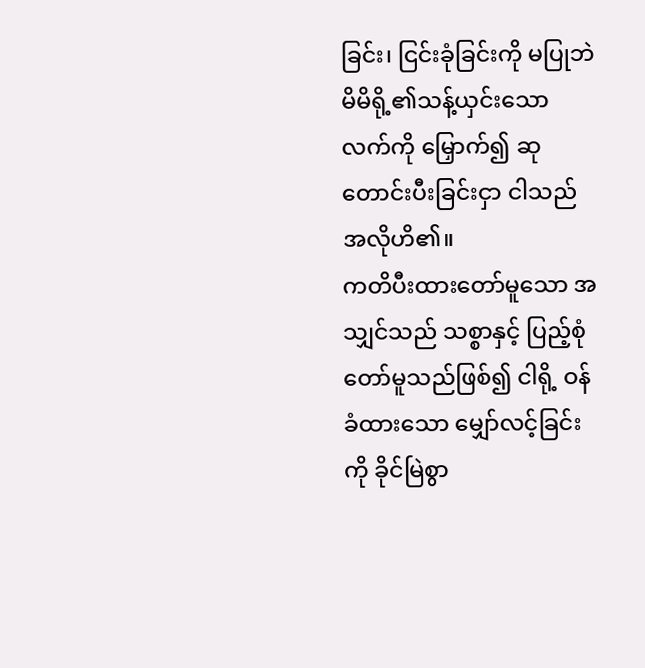ခြင်း၊ ငြင်းခုံခြင်းကို မပြုဘဲ မိမိရို့၏သန့်ယှင်းသောလက်ကို မြှောက်၍ ဆုတောင်းပီးခြင်းငှာ ငါသည် အလိုဟိ၏။
ကတိပီးထားတော်မူသော အသျှင်သည် သစ္စာနှင့် ပြည့်စုံတော်မူသည်ဖြစ်၍ ငါရို့ ဝန်ခံထားသော မျှော်လင့်ခြင်းကို ခိုင်မြဲစွာ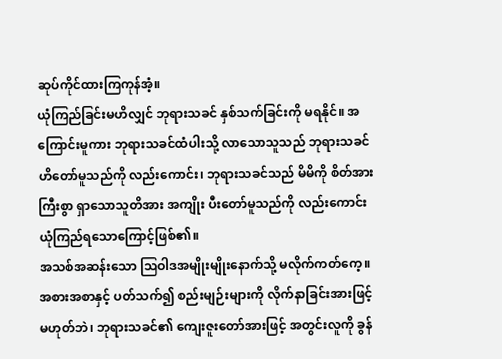ဆုပ်ကိုင်ထားကြကုန်အံ့။
ယုံကြည်ခြင်းမဟိလျှင် ဘုရားသခင် နှစ်သက်ခြင်းကို မရနိုင်။ အကြောင်းမူကား ဘုရားသခင်ထံပါးသို့ လာသောသူသည် ဘုရားသခင်ဟိတော်မူသည်ကို လည်းကောင်း၊ ဘုရားသခင်သည် မိမိကို စိတ်အားကြီးစွာ ရှာသောသူတိအား အကျိုး ပီးတော်မူသည်ကို လည်းကောင်း ယုံကြည်ရသောကြောင့်ဖြစ်၏။
အသစ်အဆန်းသော ဩဝါဒအမျိုးမျိုးနောက်သို့ မလိုက်ကတ်ကေ့။ အစားအစာနှင့် ပတ်သက်၍ စည်းမျဉ်းများကို လိုက်နာခြင်းအားဖြင့် မဟုတ်ဘဲ၊ ဘုရားသခင်၏ ကျေးဇူးတော်အားဖြင့် အတွင်းလူကို ခွန်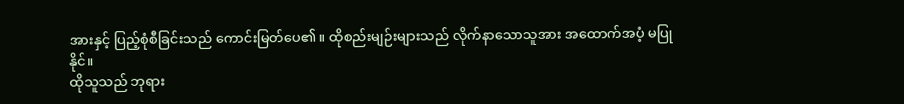အားနှင့် ပြည့်စုံစီခြင်းသည် ကောင်းမြတ်ပေ၏။ ထိုစည်းမျဉ်းများသည် လိုက်နာသောသူအား အထောက်အပံ့ မပြုနိုင်။
ထိုသူသည် ဘုရား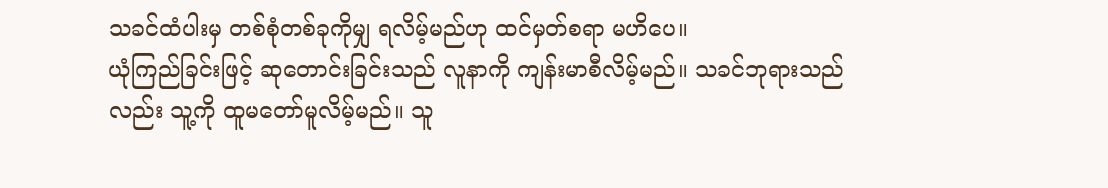သခင်ထံပါးမှ တစ်စုံတစ်ခုကိုမျှ ရလိမ့်မည်ဟု ထင်မှတ်စရာ မဟိပေ။
ယုံကြည်ခြင်းဖြင့် ဆုတောင်းခြင်းသည် လူနာကို ကျန်းမာစီလိမ့်မည်။ သခင်ဘုရားသည်လည်း သူ့ကို ထူမတော်မူလိမ့်မည်။ သူ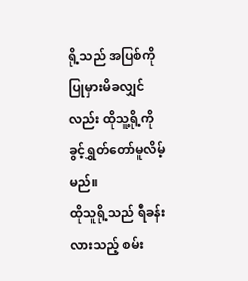ရို့သည် အပြစ်ကို ပြုမှားမိခလျှင်လည်း ထိုသူ့ရို့ကို ခွင့်ရွှတ်တော်မူလိမ့်မည်။
ထိုသူရို့သည် ရီခန်းလားသည့် စမ်း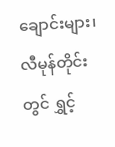ချောင်းများ၊ လီမုန်တိုင်းတွင် ရွှင့်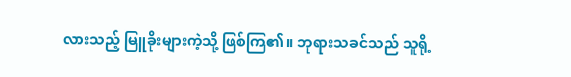လားသည့် မြူခိုးများကဲ့သို့ ဖြစ်ကြ၏။ ဘုရားသခင်သည် သူရို့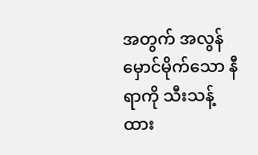အတွက် အလွန် မှောင်မိုက်သော နီရာကို သီးသန့်ထား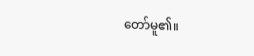တော်မူ၏။